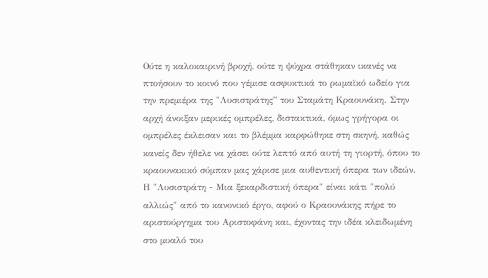Ούτε η καλοκαιρινή βροχή, ούτε η ψύχρα στάθηκαν ικανές να πτοήσουν το κοινό που γέμισε ασφυκτικά το ρωμαϊκό ωδείο για την πρεμιέρα της "Λυσιστράτης” του Σταμάτη Κραουνάκη. Στην αρχή άνοιξαν μερικές ομπρέλες, διστακτικά, όμως γρήγορα οι ομπρέλες έκλεισαν και το βλέμμα καρφώθηκε στη σκηνή, καθώς κανείς δεν ήθελε να χάσει ούτε λεπτό από αυτή τη γιορτή, όπου το κραουνακικό σύμπαν μας χάρισε μια αυθεντική όπερα των ιδεών. Η "Λυσιστράτη - Μια ξεκαρδιστική όπερα" είναι κάτι "πολύ αλλιώς" από το κανονικό έργο, αφού ο Κραουνάκης πήρε το αριστούργημα του Αριστοφάνη και, έχοντας την ιδέα κλειδωμένη στο μυαλό του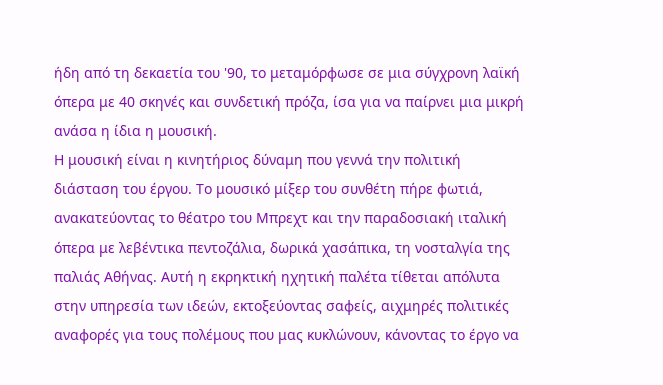ήδη από τη δεκαετία του '90, το μεταμόρφωσε σε μια σύγχρονη λαϊκή όπερα με 40 σκηνές και συνδετική πρόζα, ίσα για να παίρνει μια μικρή ανάσα η ίδια η μουσική.
Η μουσική είναι η κινητήριος δύναμη που γεννά την πολιτική διάσταση του έργου. Το μουσικό μίξερ του συνθέτη πήρε φωτιά, ανακατεύοντας το θέατρο του Μπρεχτ και την παραδοσιακή ιταλική όπερα με λεβέντικα πεντοζάλια, δωρικά χασάπικα, τη νοσταλγία της παλιάς Αθήνας. Αυτή η εκρηκτική ηχητική παλέτα τίθεται απόλυτα στην υπηρεσία των ιδεών, εκτοξεύοντας σαφείς, αιχμηρές πολιτικές αναφορές για τους πολέμους που μας κυκλώνουν, κάνοντας το έργο να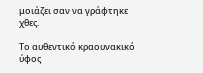μοιάζει σαν να γράφτηκε χθες.

Το αυθεντικό κραουνακικό ύφος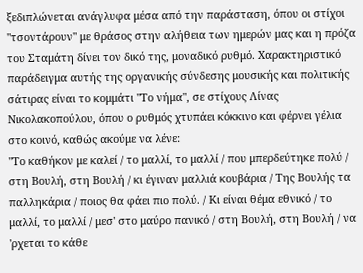ξεδιπλώνεται ανάγλυφα μέσα από την παράσταση, όπου οι στίχοι "τσοντάρουν" με θράσος στην αλήθεια των ημερών μας και η πρόζα του Σταμάτη δίνει τον δικό της, μοναδικό ρυθμό. Χαρακτηριστικό παράδειγμα αυτής της οργανικής σύνδεσης μουσικής και πολιτικής σάτιρας είναι το κομμάτι "Το νήμα", σε στίχους Λίνας Νικολακοπούλου, όπου ο ρυθμός χτυπάει κόκκινο και φέρνει γέλια στο κοινό, καθώς ακούμε να λένε:
"Το καθήκον με καλεί / το μαλλί, το μαλλί / που μπερδεύτηκε πολύ / στη Βουλή, στη Βουλή / κι έγιναν μαλλιά κουβάρια / Της Βουλής τα παλληκάρια / ποιος θα φάει πιο πολύ. / Κι είναι θέμα εθνικό / το μαλλί, το μαλλί / μεσ' στο μαύρο πανικό / στη Βουλή, στη Βουλή / να 'ρχεται το κάθε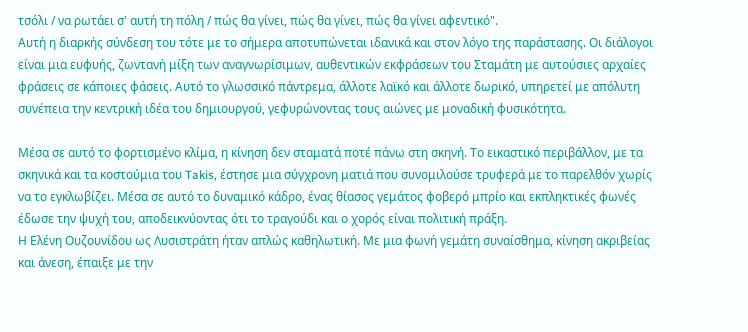τσόλι / να ρωτάει σ' αυτή τη πόλη / πώς θα γίνει, πώς θα γίνει, πώς θα γίνει αφεντικό".
Αυτή η διαρκής σύνδεση του τότε με το σήμερα αποτυπώνεται ιδανικά και στον λόγο της παράστασης. Οι διάλογοι είναι μια ευφυής, ζωντανή μίξη των αναγνωρίσιμων, αυθεντικών εκφράσεων του Σταμάτη με αυτούσιες αρχαίες φράσεις σε κάποιες φάσεις. Αυτό το γλωσσικό πάντρεμα, άλλοτε λαϊκό και άλλοτε δωρικό, υπηρετεί με απόλυτη συνέπεια την κεντρική ιδέα του δημιουργού, γεφυρώνοντας τους αιώνες με μοναδική φυσικότητα.

Μέσα σε αυτό το φορτισμένο κλίμα, η κίνηση δεν σταματά ποτέ πάνω στη σκηνή. Το εικαστικό περιβάλλον, με τα σκηνικά και τα κοστούμια του Takis, έστησε μια σύγχρονη ματιά που συνομιλούσε τρυφερά με το παρελθόν χωρίς να το εγκλωβίζει. Μέσα σε αυτό το δυναμικό κάδρο, ένας θίασος γεμάτος φοβερό μπρίο και εκπληκτικές φωνές έδωσε την ψυχή του, αποδεικνύοντας ότι το τραγούδι και ο χορός είναι πολιτική πράξη.
Η Ελένη Ουζουνίδου ως Λυσιστράτη ήταν απλώς καθηλωτική. Με μια φωνή γεμάτη συναίσθημα, κίνηση ακριβείας και άνεση, έπαιξε με την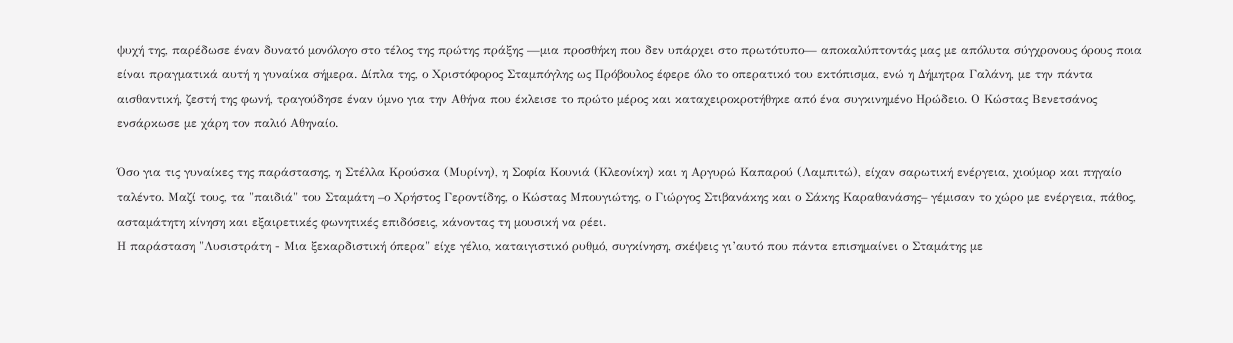ψυχή της, παρέδωσε έναν δυνατό μονόλογο στο τέλος της πρώτης πράξης —μια προσθήκη που δεν υπάρχει στο πρωτότυπο— αποκαλύπτοντάς μας με απόλυτα σύγχρονους όρους ποια είναι πραγματικά αυτή η γυναίκα σήμερα. Δίπλα της, ο Χριστόφορος Σταμπόγλης ως Πρόβουλος έφερε όλο το οπερατικό του εκτόπισμα, ενώ η Δήμητρα Γαλάνη, με την πάντα αισθαντική, ζεστή της φωνή, τραγούδησε έναν ύμνο για την Αθήνα που έκλεισε το πρώτο μέρος και καταχειροκροτήθηκε από ένα συγκινημένο Ηρώδειο. Ο Κώστας Βενετσάνος ενσάρκωσε με χάρη τον παλιό Αθηναίο.

Όσο για τις γυναίκες της παράστασης, η Στέλλα Κρούσκα (Μυρίνη), η Σοφία Κουνιά (Κλεονίκη) και η Αργυρώ Καπαρού (Λαμπιτώ), είχαν σαρωτική ενέργεια, χιούμορ και πηγαίο ταλέντο. Μαζί τους, τα "παιδιά" του Σταμάτη –ο Χρήστος Γεροντίδης, ο Κώστας Μπουγιώτης, ο Γιώργος Στιβανάκης και ο Σάκης Καραθανάσης– γέμισαν το χώρο με ενέργεια, πάθος, ασταμάτητη κίνηση και εξαιρετικές φωνητικές επιδόσεις, κάνοντας τη μουσική να ρέει.
Η παράσταση "Λυσιστράτη - Μια ξεκαρδιστική όπερα" είχε γέλιο, καταιγιστικό ρυθμό, συγκίνηση, σκέψεις γι’αυτό που πάντα επισημαίνει ο Σταμάτης με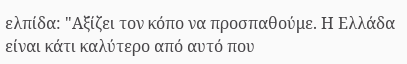ελπίδα: "Αξίζει τον κόπο να προσπαθούμε. Η Ελλάδα είναι κάτι καλύτερο από αυτό που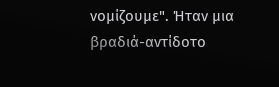νομίζουμε". Ήταν μια βραδιά-αντίδοτο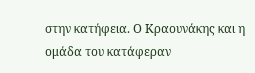στην κατήφεια. Ο Κραουνάκης και η ομάδα του κατάφεραν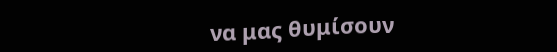να μας θυμίσουν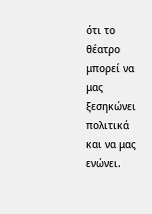ότι το θέατρο μπορεί να μας ξεσηκώνει πολιτικά και να μας ενώνει.